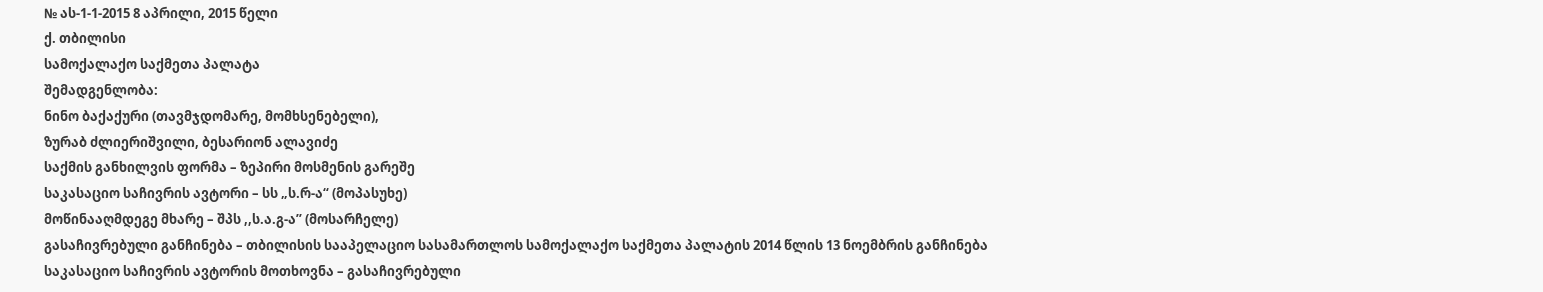№ ას-1-1-2015 8 აპრილი, 2015 წელი
ქ. თბილისი
სამოქალაქო საქმეთა პალატა
შემადგენლობა:
ნინო ბაქაქური (თავმჯდომარე, მომხსენებელი),
ზურაბ ძლიერიშვილი, ბესარიონ ალავიძე
საქმის განხილვის ფორმა – ზეპირი მოსმენის გარეშე
საკასაციო საჩივრის ავტორი – სს „ს.რ-ა“ (მოპასუხე)
მოწინააღმდეგე მხარე – შპს ,,ს.ა.გ-ა’’ (მოსარჩელე)
გასაჩივრებული განჩინება – თბილისის სააპელაციო სასამართლოს სამოქალაქო საქმეთა პალატის 2014 წლის 13 ნოემბრის განჩინება
საკასაციო საჩივრის ავტორის მოთხოვნა – გასაჩივრებული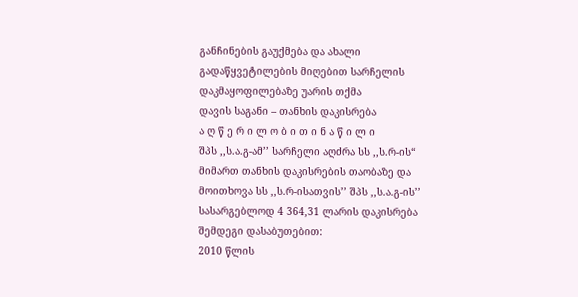განჩინების გაუქმება და ახალი გადაწყვეტილების მიღებით სარჩელის დაკმაყოფილებაზე უარის თქმა
დავის საგანი – თანხის დაკისრება
ა ღ წ ე რ ი ლ ო ბ ი თ ი ნ ა წ ი ლ ი
შპს ,,ს.ა.გ-ამ’’ სარჩელი აღძრა სს ,,ს.რ-ის“ მიმართ თანხის დაკისრების თაობაზე და მოითხოვა სს ,,ს.რ-ისათვის’’ შპს ,,ს.ა.გ-ის’’ სასარგებლოდ 4 364,31 ლარის დაკისრება შემდეგი დასაბუთებით:
2010 წლის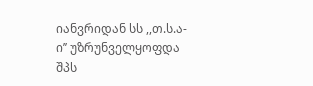იანვრიდან სს ,,თ.ს.ა-ი’’ უზრუნველყოფდა შპს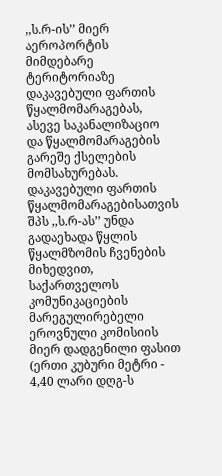,,ს.რ-ის’’ მიერ აეროპორტის მიმდებარე ტერიტორიაზე დაკავებული ფართის წყალმომარაგებას, ასევე საკანალიზაციო და წყალმომარაგების გარეშე ქსელების მომსახურებას. დაკავებული ფართის წყალმომარაგებისათვის შპს ,,ს.რ-ას’’ უნდა გადაეხადა წყლის წყალმზომის ჩვენების მიხედვით, საქართველოს კომუნიკაციების მარეგულირებელი ეროვნული კომისიის მიერ დადგენილი ფასით (ერთი კუბური მეტრი - 4,40 ლარი დღგ-ს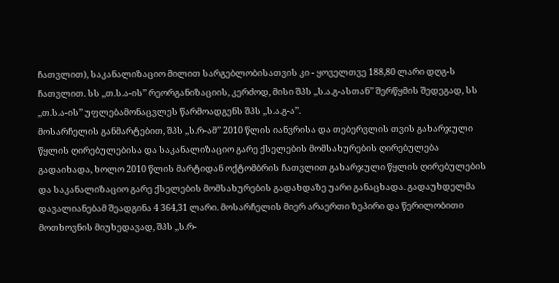ჩათვლით), საკანალიზაციო მილით სარგებლობისათვის კი - ყოველთვე 188,80 ლარი დღგ-ს ჩათვლით. სს ,,თ.ს.ა-ის’’ რეორგანიზაციის, კერძოდ, მისი შპს ,,ს.ა.გ-ასთან’’ შერწყმის შედეგად, სს ,,თ.ს.ა-ის’’ უფლებამონაცვლეს წარმოადგენს შპს ,,ს.ა.გ-ა’’.
მოსარჩელის განმარტებით, შპს ,,ს.რ-ამ’’ 2010 წლის იანვრისა და თებერვლის თვის გახარჯული წყლის ღირებულებისა და საკანალიზაციო გარე ქსელების მომსახურების ღირებულება გადაიხადა, ხოლო 2010 წლის მარტიდან ოქტომბრის ჩათვლით გახარჯული წყლის ღირებულების და საკანალიზაციო გარე ქსელების მომსახურების გადახდაზე უარი განაცხადა. გადაუხდელმა დავალიანებამ შეადგინა 4 364,31 ლარი. მოსარჩელის მიერ არაერთი ზეპირი და წერილობითი მოთხოვნის მიუხედავად, შპს ,,ს.რ-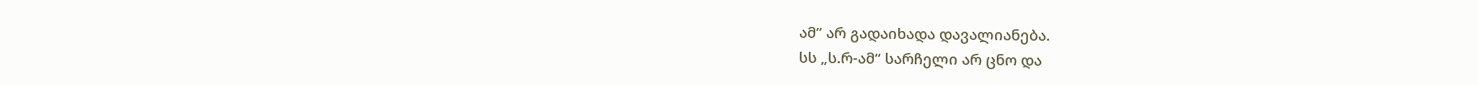ამ’’ არ გადაიხადა დავალიანება.
სს „ს.რ-ამ“ სარჩელი არ ცნო და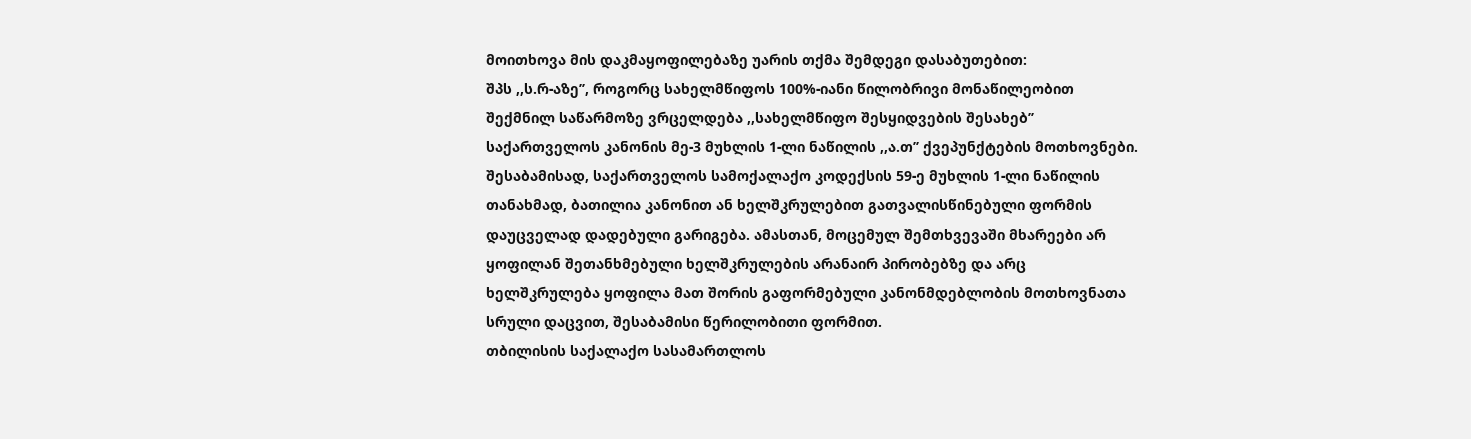მოითხოვა მის დაკმაყოფილებაზე უარის თქმა შემდეგი დასაბუთებით:
შპს ,,ს.რ-აზე’’, როგორც სახელმწიფოს 100%-იანი წილობრივი მონაწილეობით შექმნილ საწარმოზე ვრცელდება ,,სახელმწიფო შესყიდვების შესახებ’’ საქართველოს კანონის მე-3 მუხლის 1-ლი ნაწილის ,,ა.თ’’ ქვეპუნქტების მოთხოვნები. შესაბამისად, საქართველოს სამოქალაქო კოდექსის 59-ე მუხლის 1-ლი ნაწილის თანახმად, ბათილია კანონით ან ხელშკრულებით გათვალისწინებული ფორმის დაუცველად დადებული გარიგება. ამასთან, მოცემულ შემთხვევაში მხარეები არ ყოფილან შეთანხმებული ხელშკრულების არანაირ პირობებზე და არც ხელშკრულება ყოფილა მათ შორის გაფორმებული კანონმდებლობის მოთხოვნათა სრული დაცვით, შესაბამისი წერილობითი ფორმით.
თბილისის საქალაქო სასამართლოს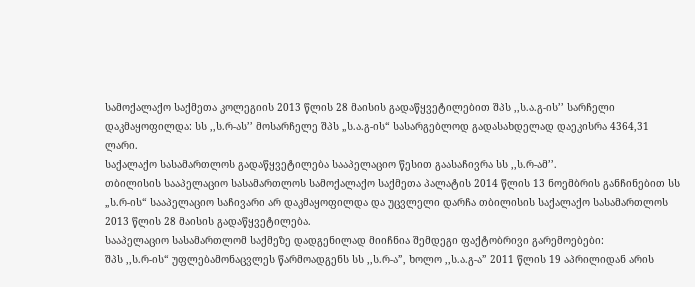სამოქალაქო საქმეთა კოლეგიის 2013 წლის 28 მაისის გადაწყვეტილებით შპს ,,ს.ა.გ-ის’’ სარჩელი დაკმაყოფილდა: სს ,,ს.რ-ას’’ მოსარჩელე შპს „ს.ა.გ-ის“ სასარგებლოდ გადასახდელად დაეკისრა 4364,31 ლარი.
საქალაქო სასამართლოს გადაწყვეტილება სააპელაციო წესით გაასაჩივრა სს ,,ს.რ-ამ’’.
თბილისის სააპელაციო სასამართლოს სამოქალაქო საქმეთა პალატის 2014 წლის 13 ნოემბრის განჩინებით სს „ს.რ-ის“ სააპელაციო საჩივარი არ დაკმაყოფილდა და უცვლელი დარჩა თბილისის საქალაქო სასამართლოს 2013 წლის 28 მაისის გადაწყვეტილება.
სააპელაციო სასამართლომ საქმეზე დადგენილად მიიჩნია შემდეგი ფაქტობრივი გარემოებები:
შპს ,,ს.რ-ის“ უფლებამონაცვლეს წარმოადგენს სს ,,ს.რ-ა”, ხოლო ,,ს.ა.გ-ა” 2011 წლის 19 აპრილიდან არის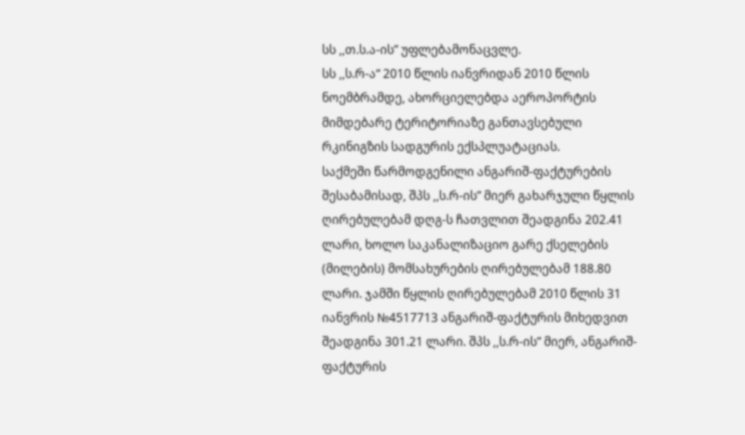სს ,,თ.ს.ა-ის” უფლებამონაცვლე.
სს ,,ს.რ-ა“ 2010 წლის იანვრიდან 2010 წლის ნოემბრამდე, ახორციელებდა აეროპორტის მიმდებარე ტერიტორიაზე განთავსებული რკინიგზის სადგურის ექსპლუატაციას.
საქმეში წარმოდგენილი ანგარიშ-ფაქტურების შესაბამისად, შპს ,,ს.რ-ის” მიერ გახარჯული წყლის ღირებულებამ დღგ-ს ჩათვლით შეადგინა 202.41 ლარი, ხოლო საკანალიზაციო გარე ქსელების (მილების) მომსახურების ღირებულებამ 188.80 ლარი. ჯამში წყლის ღირებულებამ 2010 წლის 31 იანვრის №4517713 ანგარიშ-ფაქტურის მიხედვით შეადგინა 301.21 ლარი. შპს ,,ს.რ-ის” მიერ, ანგარიშ-ფაქტურის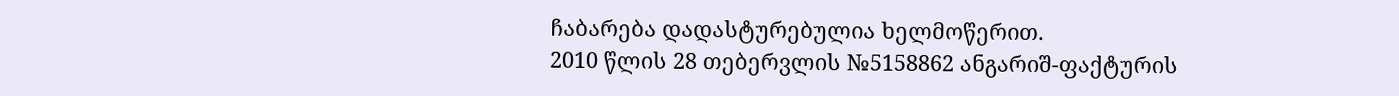ჩაბარება დადასტურებულია ხელმოწერით.
2010 წლის 28 თებერვლის №5158862 ანგარიშ-ფაქტურის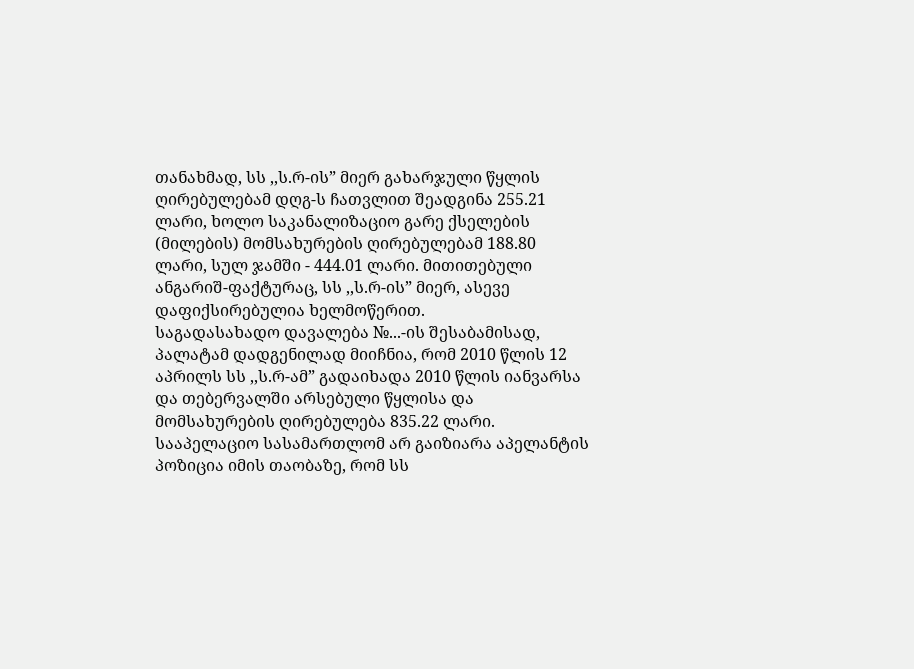თანახმად, სს ,,ს.რ-ის” მიერ გახარჯული წყლის ღირებულებამ დღგ-ს ჩათვლით შეადგინა 255.21 ლარი, ხოლო საკანალიზაციო გარე ქსელების (მილების) მომსახურების ღირებულებამ 188.80 ლარი, სულ ჯამში - 444.01 ლარი. მითითებული ანგარიშ-ფაქტურაც, სს ,,ს.რ-ის” მიერ, ასევე დაფიქსირებულია ხელმოწერით.
საგადასახადო დავალება №...-ის შესაბამისად, პალატამ დადგენილად მიიჩნია, რომ 2010 წლის 12 აპრილს სს ,,ს.რ-ამ” გადაიხადა 2010 წლის იანვარსა და თებერვალში არსებული წყლისა და მომსახურების ღირებულება 835.22 ლარი.
სააპელაციო სასამართლომ არ გაიზიარა აპელანტის პოზიცია იმის თაობაზე, რომ სს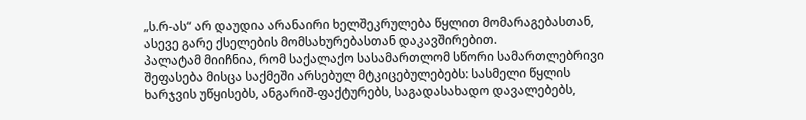„ს.რ-ას“ არ დაუდია არანაირი ხელშეკრულება წყლით მომარაგებასთან, ასევე გარე ქსელების მომსახურებასთან დაკავშირებით.
პალატამ მიიჩნია, რომ საქალაქო სასამართლომ სწორი სამართლებრივი შეფასება მისცა საქმეში არსებულ მტკიცებულებებს: სასმელი წყლის ხარჯვის უწყისებს, ანგარიშ-ფაქტურებს, საგადასახადო დავალებებს,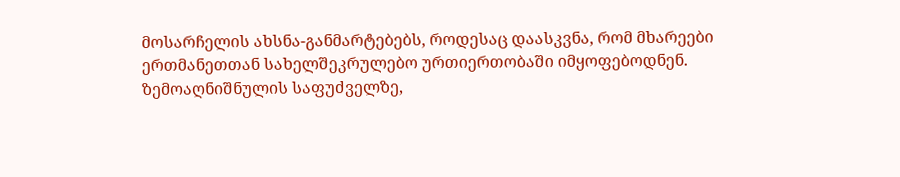მოსარჩელის ახსნა-განმარტებებს, როდესაც დაასკვნა, რომ მხარეები ერთმანეთთან სახელშეკრულებო ურთიერთობაში იმყოფებოდნენ.
ზემოაღნიშნულის საფუძველზე,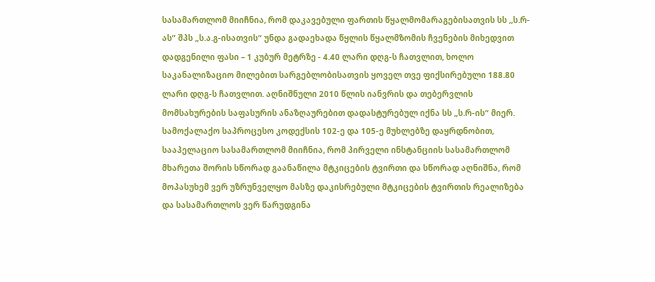სასამართლომ მიიჩნია, რომ დაკავებული ფართის წყალმომარაგებისათვის სს ,,ს.რ-ას” შპს „ს.ა.გ-ისათვის“ უნდა გადაეხადა წყლის წყალმზომის ჩვენების მიხედვით დადგენილი ფასი – 1 კუბურ მეტრზე - 4.40 ლარი დღგ-ს ჩათვლით, ხოლო საკანალიზაციო მილებით სარგებლობისათვის ყოველ თვე ფიქსირებული 188.80 ლარი დღგ-ს ჩათვლით. აღნიშნული 2010 წლის იანვრის და თებერვლის მომსახურების საფასურის ანაზღაურებით დადასტურებულ იქნა სს „ს.რ-ის“ მიერ.
სამოქალაქო საპროცესო კოდექსის 102-ე და 105-ე მუხლებზე დაყრდნობით, სააპელაციო სასამართლომ მიიჩნია, რომ პირველი ინსტანციის სასამართლომ მხარეთა შორის სწორად გაანაწილა მტკიცების ტვირთი და სწორად აღნიშნა, რომ მოპასუხემ ვერ უზრუნველყო მასზე დაკისრებული მტკიცების ტვირთის რეალიზება და სასამართლოს ვერ წარუდგინა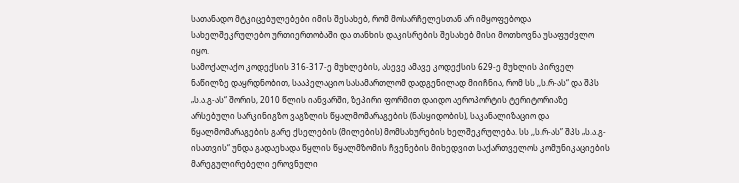სათანადო მტკიცებულებები იმის შესახებ, რომ მოსარჩელესთან არ იმყოფებოდა სახელშეკრულებო ურთიერთობაში და თანხის დაკისრების შესახებ მისი მოთხოვნა უსაფუძვლო იყო.
სამოქალაქო კოდექსის 316-317-ე მუხლების, ასევე ამავე კოდექსის 629-ე მუხლის პირველ ნაწილზე დაყრდნობით, სააპელაციო სასამართლომ დადგენილად მიიჩნია, რომ სს ,,ს.რ-ას“ და შპს „ს.ა.გ-ას“ შორის, 2010 წლის იანვარში, ზეპირი ფორმით დაიდო აეროპორტის ტერიტორიაზე არსებული სარკინიგზო ვაგზლის წყალმომარაგების (ნასყიდობის), საკანალიზაციო და წყალმომარაგების გარე ქსელების (მილების) მომსახურების ხელშეკრულება. სს ,,ს.რ-ას” შპს „ს.ა.გ-ისათვის“ უნდა გადაეხადა წყლის წყალმზომის ჩვენების მიხედვით საქართველოს კომუნიკაციების მარეგულირებელი ეროვნული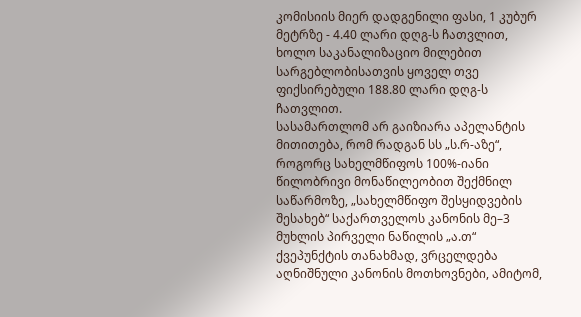კომისიის მიერ დადგენილი ფასი, 1 კუბურ მეტრზე - 4.40 ლარი დღგ-ს ჩათვლით, ხოლო საკანალიზაციო მილებით სარგებლობისათვის ყოველ თვე ფიქსირებული 188.80 ლარი დღგ-ს ჩათვლით.
სასამართლომ არ გაიზიარა აპელანტის მითითება, რომ რადგან სს „ს.რ-აზე“, როგორც სახელმწიფოს 100%-იანი წილობრივი მონაწილეობით შექმნილ საწარმოზე, „სახელმწიფო შესყიდვების შესახებ“ საქართველოს კანონის მე–3 მუხლის პირველი ნაწილის „ა.თ“ ქვეპუნქტის თანახმად, ვრცელდება აღნიშნული კანონის მოთხოვნები, ამიტომ,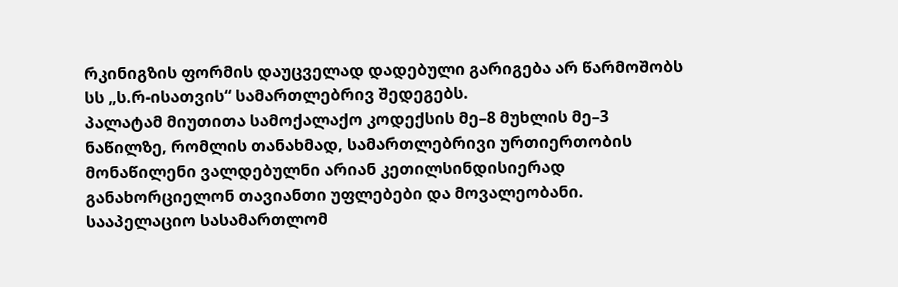რკინიგზის ფორმის დაუცველად დადებული გარიგება არ წარმოშობს სს „ს.რ-ისათვის“ სამართლებრივ შედეგებს.
პალატამ მიუთითა სამოქალაქო კოდექსის მე–8 მუხლის მე–3 ნაწილზე, რომლის თანახმად, სამართლებრივი ურთიერთობის მონაწილენი ვალდებულნი არიან კეთილსინდისიერად განახორციელონ თავიანთი უფლებები და მოვალეობანი.
სააპელაციო სასამართლომ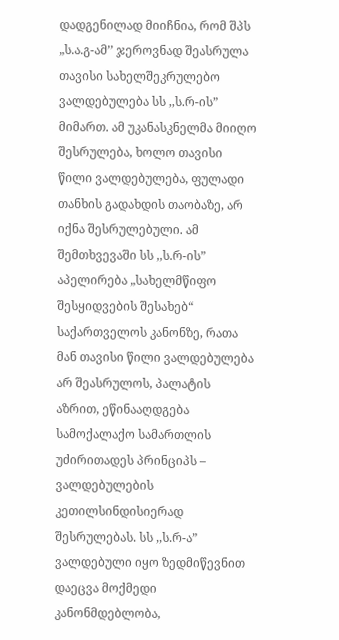დადგენილად მიიჩნია, რომ შპს „ს.ა.გ-ამ’’ ჯეროვნად შეასრულა თავისი სახელშეკრულებო ვალდებულება სს ,,ს.რ-ის” მიმართ. ამ უკანასკნელმა მიიღო შესრულება, ხოლო თავისი წილი ვალდებულება, ფულადი თანხის გადახდის თაობაზე, არ იქნა შესრულებული. ამ შემთხვევაში სს ,,ს.რ-ის” აპელირება „სახელმწიფო შესყიდვების შესახებ“ საქართველოს კანონზე, რათა მან თავისი წილი ვალდებულება არ შეასრულოს, პალატის აზრით, ეწინააღდგება სამოქალაქო სამართლის უძირითადეს პრინციპს – ვალდებულების კეთილსინდისიერად შესრულებას. სს ,,ს.რ-ა” ვალდებული იყო ზედმიწევნით დაეცვა მოქმედი კანონმდებლობა,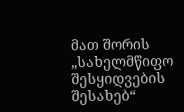მათ შორის „სახელმწიფო შესყიდვების შესახებ“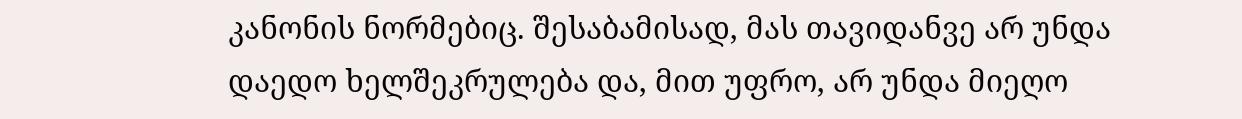კანონის ნორმებიც. შესაბამისად, მას თავიდანვე არ უნდა დაედო ხელშეკრულება და, მით უფრო, არ უნდა მიეღო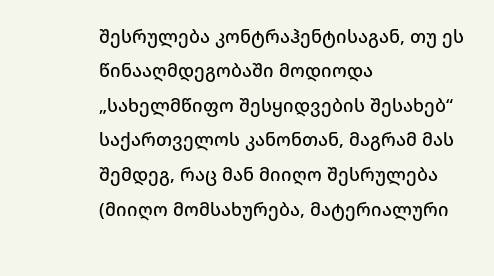შესრულება კონტრაჰენტისაგან, თუ ეს წინააღმდეგობაში მოდიოდა „სახელმწიფო შესყიდვების შესახებ“ საქართველოს კანონთან, მაგრამ მას შემდეგ, რაც მან მიიღო შესრულება (მიიღო მომსახურება, მატერიალური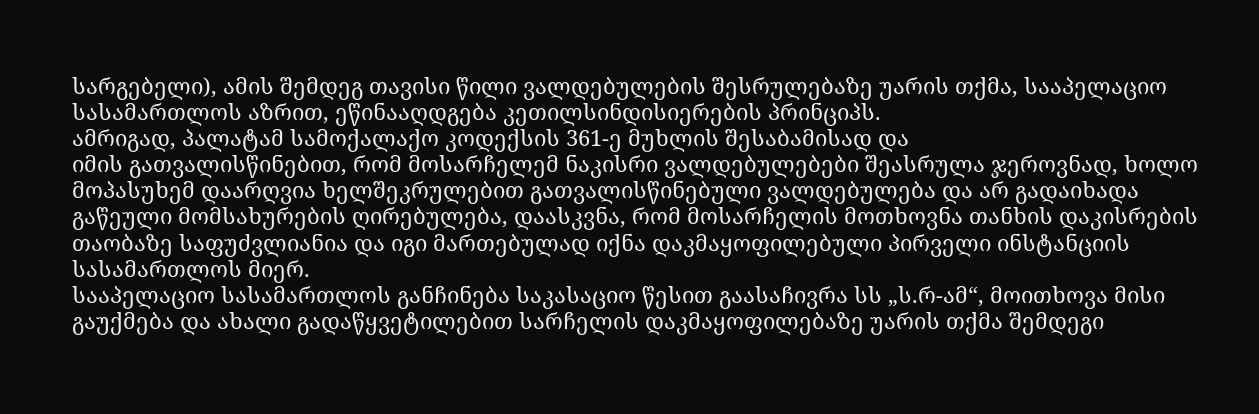სარგებელი), ამის შემდეგ თავისი წილი ვალდებულების შესრულებაზე უარის თქმა, სააპელაციო სასამართლოს აზრით, ეწინააღდგება კეთილსინდისიერების პრინციპს.
ამრიგად, პალატამ სამოქალაქო კოდექსის 361-ე მუხლის შესაბამისად და
იმის გათვალისწინებით, რომ მოსარჩელემ ნაკისრი ვალდებულებები შეასრულა ჯეროვნად, ხოლო მოპასუხემ დაარღვია ხელშეკრულებით გათვალისწინებული ვალდებულება და არ გადაიხადა გაწეული მომსახურების ღირებულება, დაასკვნა, რომ მოსარჩელის მოთხოვნა თანხის დაკისრების თაობაზე საფუძვლიანია და იგი მართებულად იქნა დაკმაყოფილებული პირველი ინსტანციის სასამართლოს მიერ.
სააპელაციო სასამართლოს განჩინება საკასაციო წესით გაასაჩივრა სს „ს.რ-ამ“, მოითხოვა მისი გაუქმება და ახალი გადაწყვეტილებით სარჩელის დაკმაყოფილებაზე უარის თქმა შემდეგი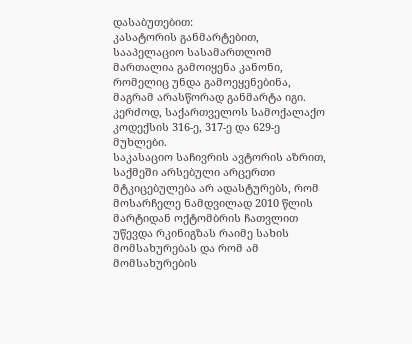დასაბუთებით:
კასატორის განმარტებით, სააპელაციო სასამართლომ მართალია გამოიყენა კანონი, რომელიც უნდა გამოეყენებინა, მაგრამ არასწორად განმარტა იგი. კერძოდ, საქართველოს სამოქალაქო კოდექსის 316-ე, 317-ე და 629-ე მუხლები.
საკასაციო საჩივრის ავტორის აზრით, საქმეში არსებული არცერთი მტკიცებულება არ ადასტურებს, რომ მოსარჩელე ნამდვილად 2010 წლის მარტიდან ოქტომბრის ჩათვლით უწევდა რკინიგზას რაიმე სახის მომსახურებას და რომ ამ მომსახურების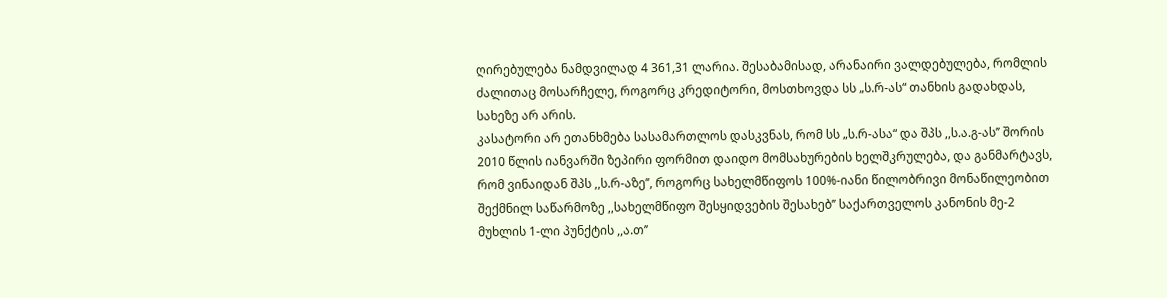ღირებულება ნამდვილად 4 361,31 ლარია. შესაბამისად, არანაირი ვალდებულება, რომლის ძალითაც მოსარჩელე, როგორც კრედიტორი, მოსთხოვდა სს „ს.რ-ას“ თანხის გადახდას, სახეზე არ არის.
კასატორი არ ეთანხმება სასამართლოს დასკვნას, რომ სს „ს.რ-ასა“ და შპს ,,ს.ა.გ-ას’’ შორის 2010 წლის იანვარში ზეპირი ფორმით დაიდო მომსახურების ხელშკრულება, და განმარტავს, რომ ვინაიდან შპს ,,ს.რ-აზე’’, როგორც სახელმწიფოს 100%-იანი წილობრივი მონაწილეობით შექმნილ საწარმოზე ,,სახელმწიფო შესყიდვების შესახებ’’ საქართველოს კანონის მე-2 მუხლის 1-ლი პუნქტის ,,ა.თ’’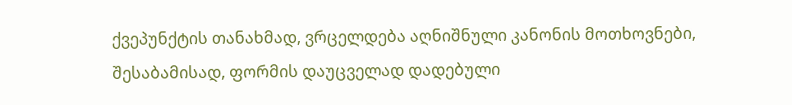ქვეპუნქტის თანახმად, ვრცელდება აღნიშნული კანონის მოთხოვნები, შესაბამისად, ფორმის დაუცველად დადებული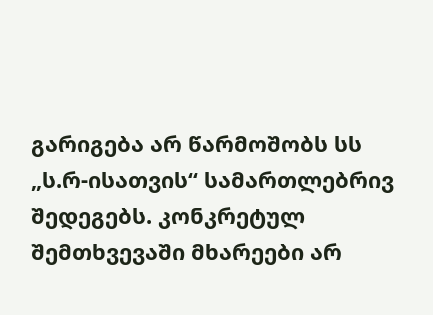გარიგება არ წარმოშობს სს „ს.რ-ისათვის“ სამართლებრივ შედეგებს. კონკრეტულ შემთხვევაში მხარეები არ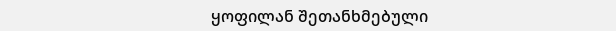ყოფილან შეთანხმებული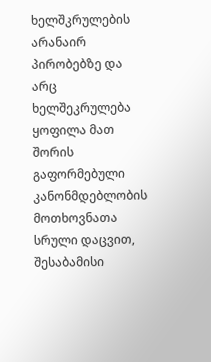ხელშკრულების არანაირ პირობებზე და არც ხელშეკრულება ყოფილა მათ შორის გაფორმებული კანონმდებლობის მოთხოვნათა სრული დაცვით, შესაბამისი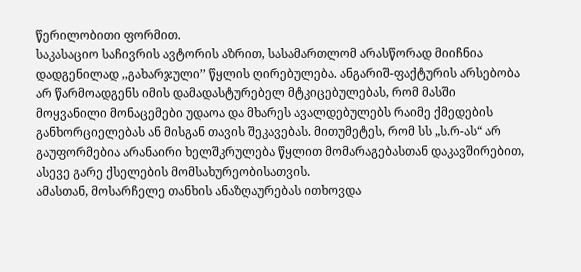წერილობითი ფორმით.
საკასაციო საჩივრის ავტორის აზრით, სასამართლომ არასწორად მიიჩნია დადგენილად ,,გახარჯული’’ წყლის ღირებულება. ანგარიშ-ფაქტურის არსებობა არ წარმოადგენს იმის დამადასტურებელ მტკიცებულებას, რომ მასში მოყვანილი მონაცემები უდაოა და მხარეს ავალდებულებს რაიმე ქმედების განხორციელებას ან მისგან თავის შეკავებას. მითუმეტეს, რომ სს „ს.რ-ას“ არ გაუფორმებია არანაირი ხელშკრულება წყლით მომარაგებასთან დაკავშირებით, ასევე გარე ქსელების მომსახურეობისათვის.
ამასთან, მოსარჩელე თანხის ანაზღაურებას ითხოვდა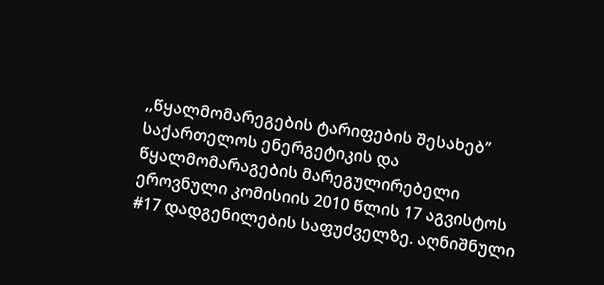,,წყალმომარეგების ტარიფების შესახებ’’ საქართელოს ენერგეტიკის და წყალმომარაგების მარეგულირებელი ეროვნული კომისიის 2010 წლის 17 აგვისტოს #17 დადგენილების საფუძველზე. აღნიშნული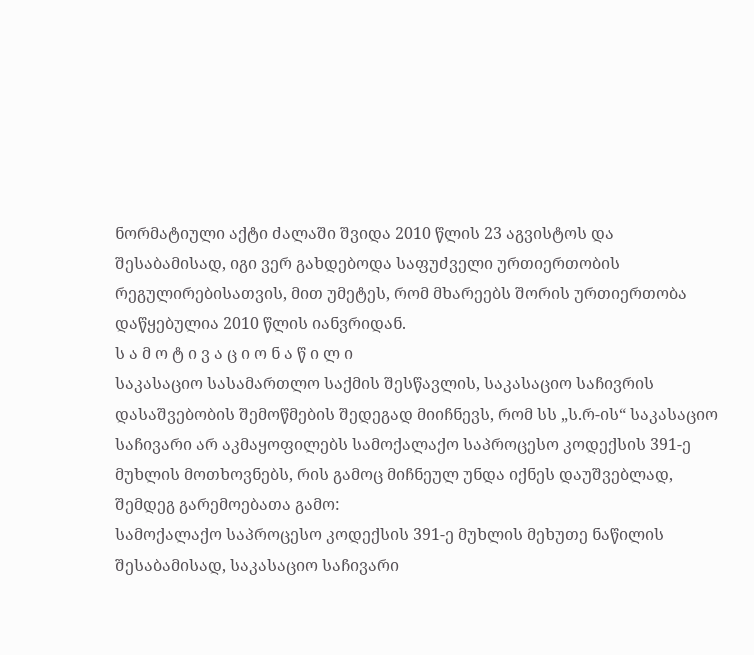ნორმატიული აქტი ძალაში შვიდა 2010 წლის 23 აგვისტოს და შესაბამისად, იგი ვერ გახდებოდა საფუძველი ურთიერთობის რეგულირებისათვის, მით უმეტეს, რომ მხარეებს შორის ურთიერთობა დაწყებულია 2010 წლის იანვრიდან.
ს ა მ ო ტ ი ვ ა ც ი ო ნ ა წ ი ლ ი
საკასაციო სასამართლო საქმის შესწავლის, საკასაციო საჩივრის დასაშვებობის შემოწმების შედეგად მიიჩნევს, რომ სს „ს.რ-ის“ საკასაციო საჩივარი არ აკმაყოფილებს სამოქალაქო საპროცესო კოდექსის 391-ე მუხლის მოთხოვნებს, რის გამოც მიჩნეულ უნდა იქნეს დაუშვებლად, შემდეგ გარემოებათა გამო:
სამოქალაქო საპროცესო კოდექსის 391-ე მუხლის მეხუთე ნაწილის შესაბამისად, საკასაციო საჩივარი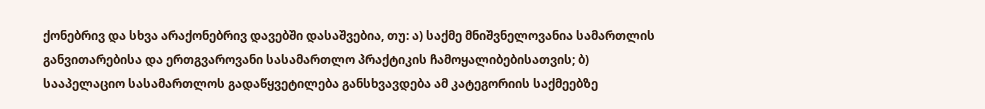ქონებრივ და სხვა არაქონებრივ დავებში დასაშვებია, თუ: ა) საქმე მნიშვნელოვანია სამართლის განვითარებისა და ერთგვაროვანი სასამართლო პრაქტიკის ჩამოყალიბებისათვის; ბ) სააპელაციო სასამართლოს გადაწყვეტილება განსხვავდება ამ კატეგორიის საქმეებზე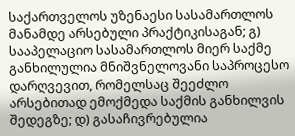საქართველოს უზენაესი სასამართლოს მანამდე არსებული პრაქტიკისაგან; გ) სააპელაციო სასამართლოს მიერ საქმე განხილულია მნიშვნელოვანი საპროცესო დარღვევით, რომელსაც შეეძლო არსებითად ემოქმედა საქმის განხილვის შედეგზე; დ) გასაჩივრებულია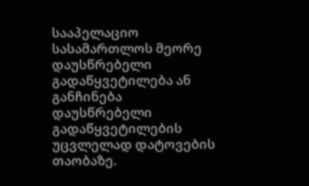სააპელაციო სასამართლოს მეორე დაუსწრებელი გადაწყვეტილება ან განჩინება დაუსწრებელი გადაწყვეტილების უცვლელად დატოვების თაობაზე.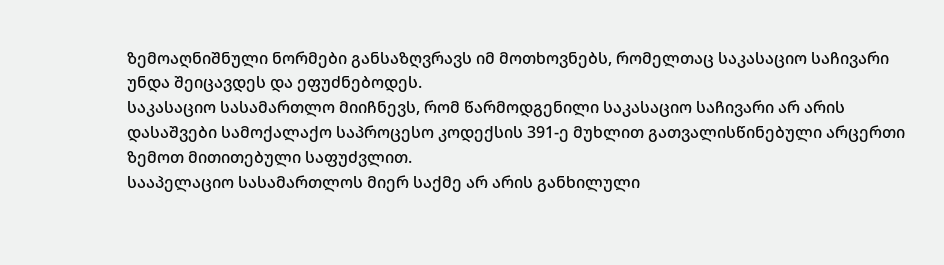ზემოაღნიშნული ნორმები განსაზღვრავს იმ მოთხოვნებს, რომელთაც საკასაციო საჩივარი უნდა შეიცავდეს და ეფუძნებოდეს.
საკასაციო სასამართლო მიიჩნევს, რომ წარმოდგენილი საკასაციო საჩივარი არ არის დასაშვები სამოქალაქო საპროცესო კოდექსის 391-ე მუხლით გათვალისწინებული არცერთი ზემოთ მითითებული საფუძვლით.
სააპელაციო სასამართლოს მიერ საქმე არ არის განხილული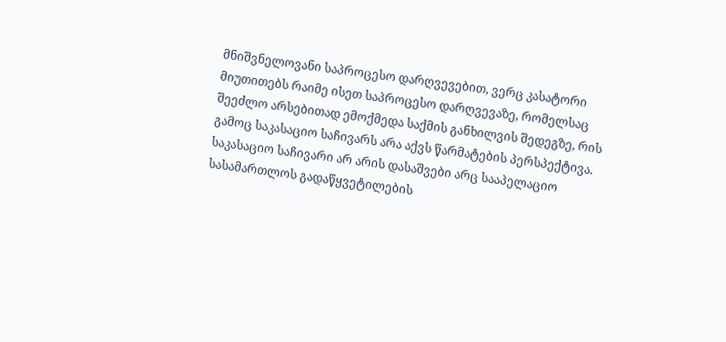მნიშვნელოვანი საპროცესო დარღვევებით, ვერც კასატორი მიუთითებს რაიმე ისეთ საპროცესო დარღვევაზე, რომელსაც შეეძლო არსებითად ემოქმედა საქმის განხილვის შედეგზე, რის გამოც საკასაციო საჩივარს არა აქვს წარმატების პერსპექტივა.
საკასაციო საჩივარი არ არის დასაშვები არც სააპელაციო სასამართლოს გადაწყვეტილების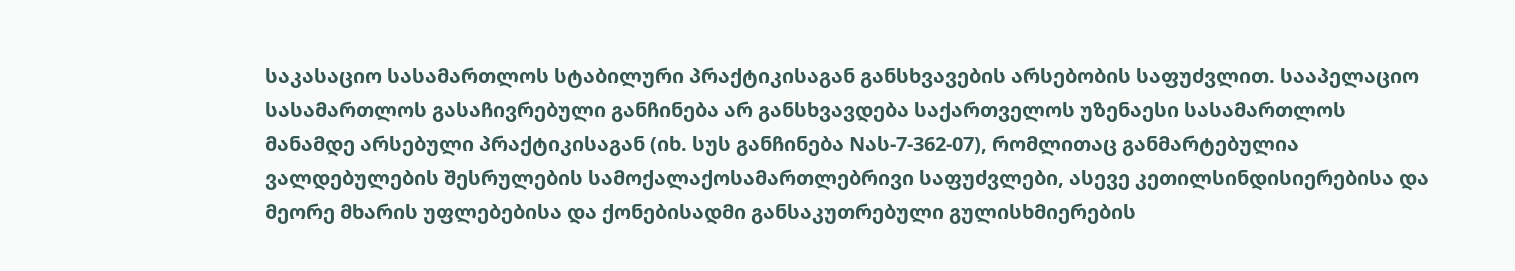საკასაციო სასამართლოს სტაბილური პრაქტიკისაგან განსხვავების არსებობის საფუძვლით. სააპელაციო სასამართლოს გასაჩივრებული განჩინება არ განსხვავდება საქართველოს უზენაესი სასამართლოს მანამდე არსებული პრაქტიკისაგან (იხ. სუს განჩინება Nას-7-362-07), რომლითაც განმარტებულია ვალდებულების შესრულების სამოქალაქოსამართლებრივი საფუძვლები, ასევე კეთილსინდისიერებისა და მეორე მხარის უფლებებისა და ქონებისადმი განსაკუთრებული გულისხმიერების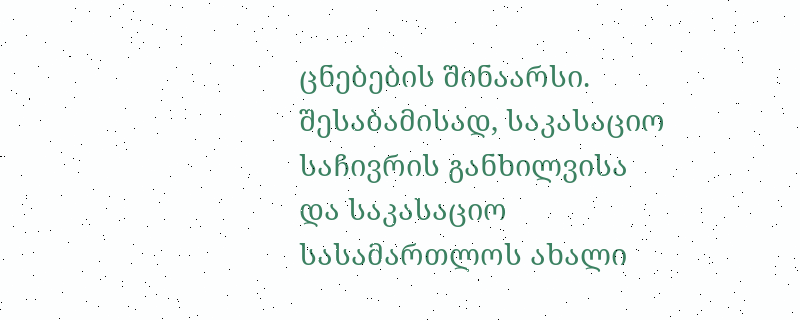ცნებების შინაარსი.
შესაბამისად, საკასაციო საჩივრის განხილვისა და საკასაციო სასამართლოს ახალი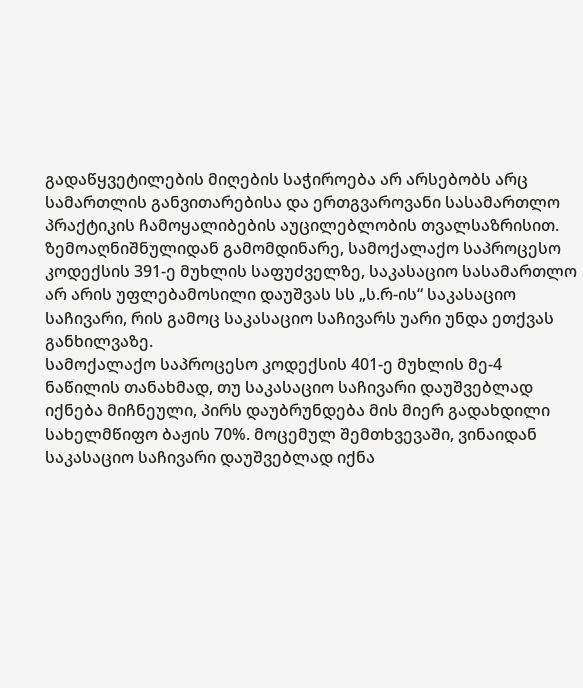გადაწყვეტილების მიღების საჭიროება არ არსებობს არც სამართლის განვითარებისა და ერთგვაროვანი სასამართლო პრაქტიკის ჩამოყალიბების აუცილებლობის თვალსაზრისით.
ზემოაღნიშნულიდან გამომდინარე, სამოქალაქო საპროცესო კოდექსის 391-ე მუხლის საფუძველზე, საკასაციო სასამართლო არ არის უფლებამოსილი დაუშვას სს „ს.რ-ის“ საკასაციო საჩივარი, რის გამოც საკასაციო საჩივარს უარი უნდა ეთქვას განხილვაზე.
სამოქალაქო საპროცესო კოდექსის 401-ე მუხლის მე-4 ნაწილის თანახმად, თუ საკასაციო საჩივარი დაუშვებლად იქნება მიჩნეული, პირს დაუბრუნდება მის მიერ გადახდილი სახელმწიფო ბაჟის 70%. მოცემულ შემთხვევაში, ვინაიდან საკასაციო საჩივარი დაუშვებლად იქნა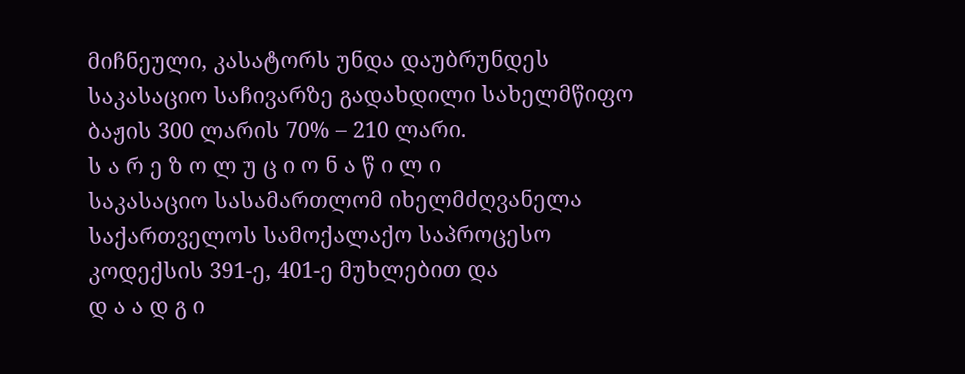მიჩნეული, კასატორს უნდა დაუბრუნდეს საკასაციო საჩივარზე გადახდილი სახელმწიფო ბაჟის 300 ლარის 70% – 210 ლარი.
ს ა რ ე ზ ო ლ უ ც ი ო ნ ა წ ი ლ ი
საკასაციო სასამართლომ იხელმძღვანელა საქართველოს სამოქალაქო საპროცესო კოდექსის 391-ე, 401-ე მუხლებით და
დ ა ა დ გ ი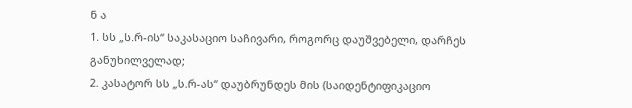ნ ა
1. სს „ს.რ-ის“ საკასაციო საჩივარი, როგორც დაუშვებელი, დარჩეს განუხილველად;
2. კასატორ სს „ს.რ-ას“ დაუბრუნდეს მის (საიდენტიფიკაციო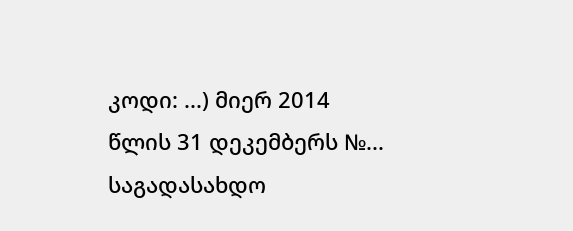კოდი: ...) მიერ 2014 წლის 31 დეკემბერს №... საგადასახდო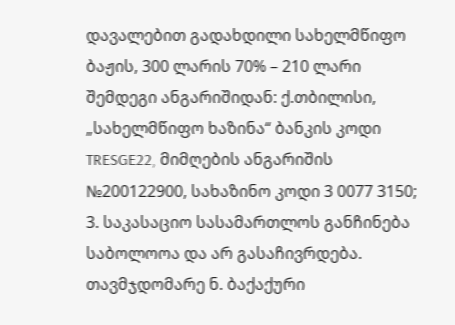დავალებით გადახდილი სახელმწიფო ბაჟის, 300 ლარის 70% – 210 ლარი შემდეგი ანგარიშიდან: ქ.თბილისი, „სახელმწიფო ხაზინა“ ბანკის კოდი TRESGE22, მიმღების ანგარიშის №200122900, სახაზინო კოდი 3 0077 3150;
3. საკასაციო სასამართლოს განჩინება საბოლოოა და არ გასაჩივრდება.
თავმჯდომარე ნ. ბაქაქური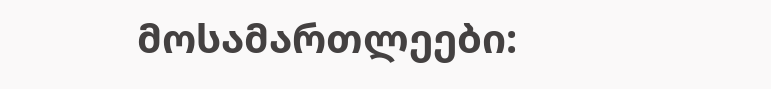მოსამართლეები: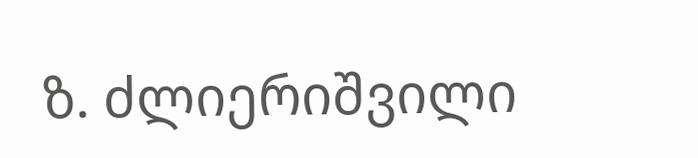ზ. ძლიერიშვილი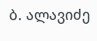ბ. ალავიძე